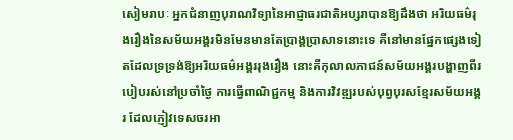សៀមរាបៈ អ្នកជំនាញបុរាណវិទ្យានៃអាជ្ញាធរជាតិអប្សរាបានឱ្យដឹងថា អរិយធម៌រុងរឿងនៃសម័យអង្គរមិនមែនមានតែប្រាង្គប្រាសាទនោះទេ គឺនៅមានផ្នែកផ្សេងទៀតដែលទ្រទ្រង់ឱ្យអរិយធម៌អង្គររុងរឿង នោះគឺកុលាលភាជន៍សម័យអង្គរបង្ហាញពីរបៀបរស់នៅប្រចាំថ្ងៃ ការធ្វើពាណិជ្ជកម្ម និងការវិវឌ្ឍរបស់បុព្វបុរសខ្មែរសម័យអង្គរ ដែលភ្ញៀវទេសចរអា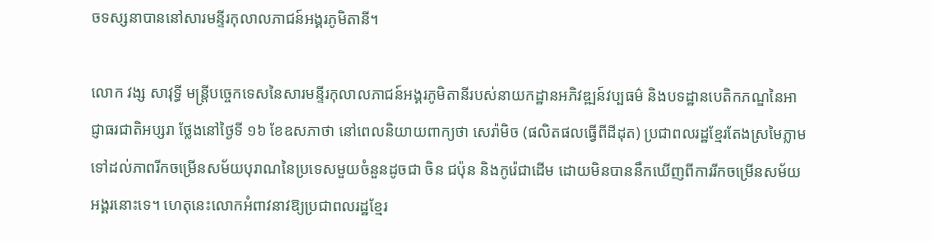ចទស្សនាបាននៅសារមន្ទីរកុលាលភាជន៍អង្គរភូមិតានី។

លោក វង្ស សាវុទ្ធី មន្ត្រីបច្ចេកទេសនៃសារមន្ទីរកុលាលភាជន៍អង្គរភូមិតានីរបស់នាយកដ្ឋានអភិវឌ្ឍន៍វប្បធម៌ និងបទដ្ឋានបេតិកភណ្ឌនៃអាជ្ញាធរជាតិអប្សរា ថ្លែងនៅថ្ងៃទី ១៦ ខែឧសភាថា នៅពេលនិយាយពាក្យថា សេរ៉ាមិច (ផលិតផលធ្វើពីដីដុត) ប្រជាពលរដ្ឋខ្មែរតែងស្រមៃភ្លាមទៅដល់ភាពរីកចម្រើនសម័យបុរាណនៃប្រទេសមួយចំនួនដូចជា ចិន ជប៉ុន និងកូរ៉េជាដើម ដោយមិនបាននឹកឃើញពីការរីកចម្រើនសម័យអង្គរនោះទេ។ ហេតុនេះលោកអំពាវនាវឱ្យប្រជាពលរដ្ឋខ្មែរ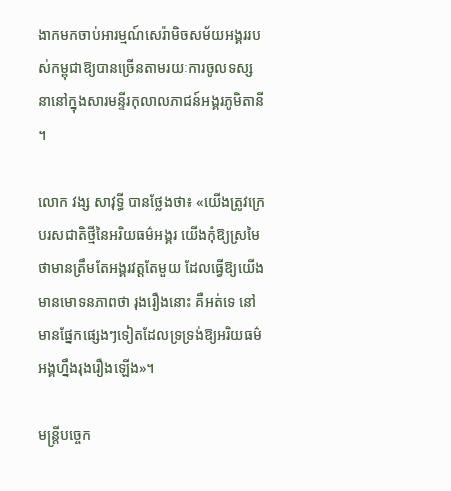ងាកមកចាប់អារម្មណ៍សេរ៉ាមិចសម័យអង្គររបស់កម្ពុជាឱ្យបានច្រើនតាមរយៈការចូលទស្សនានៅក្នុងសារមន្ទីរកុលាលភាជន៍អង្គរភូមិតានី។

លោក វង្ស សាវុទ្ធី បានថ្លែងថា៖ «យើងត្រូវក្រេបរសជាតិថ្មីនៃអរិយធម៌អង្គរ យើងកុំឱ្យស្រមៃថាមានត្រឹមតែអង្គរវត្តតែមួយ ដែលធ្វើឱ្យយើងមានមោទនភាពថា រុងរឿងនោះ គឺអត់ទេ នៅមានផ្នែកផ្សេងៗទៀតដែលទ្រទ្រង់ឱ្យអរិយធម៌អង្គហ្នឹងរុងរឿងឡើង»។

មន្ត្រីបច្ចេក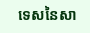ទេសនៃសា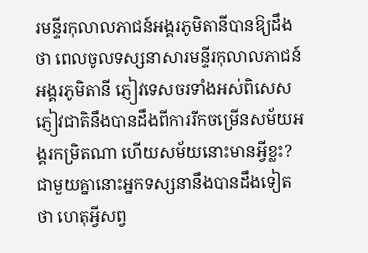រមន្ទីរកុលាលភាជន៍អង្គរភូមិតានីបានឱ្យដឹងថា ពេលចូលទស្សនាសារមន្ទីរកុលាលភាជន៍អង្គរភូមិតានី ភ្ញៀវទេសចរទាំងអស់ពិសេសភ្ញៀវជាតិនឹងបានដឹងពីការរីកចម្រើនសម័យអង្គរកម្រិតណា ហើយសម័យនោះមានអ្វីខ្លះ? ជាមួយគ្នានោះអ្នកទស្សនានឹងបានដឹងទៀតថា ហេតុអ្វីសព្វ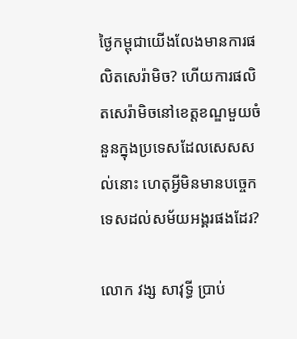ថ្ងៃកម្ពុជាយើងលែងមានការផលិតសេរ៉ាមិច? ហើយការផលិតសេរ៉ាមិចនៅខេត្តខណ្ឌមួយចំនួនក្នុងប្រទេសដែលសេសសល់នោះ ហេតុអ្វីមិនមានបច្ចេកទេសដល់សម័យអង្គរផងដែរ?

លោក វង្ស សាវុទ្ធី ប្រាប់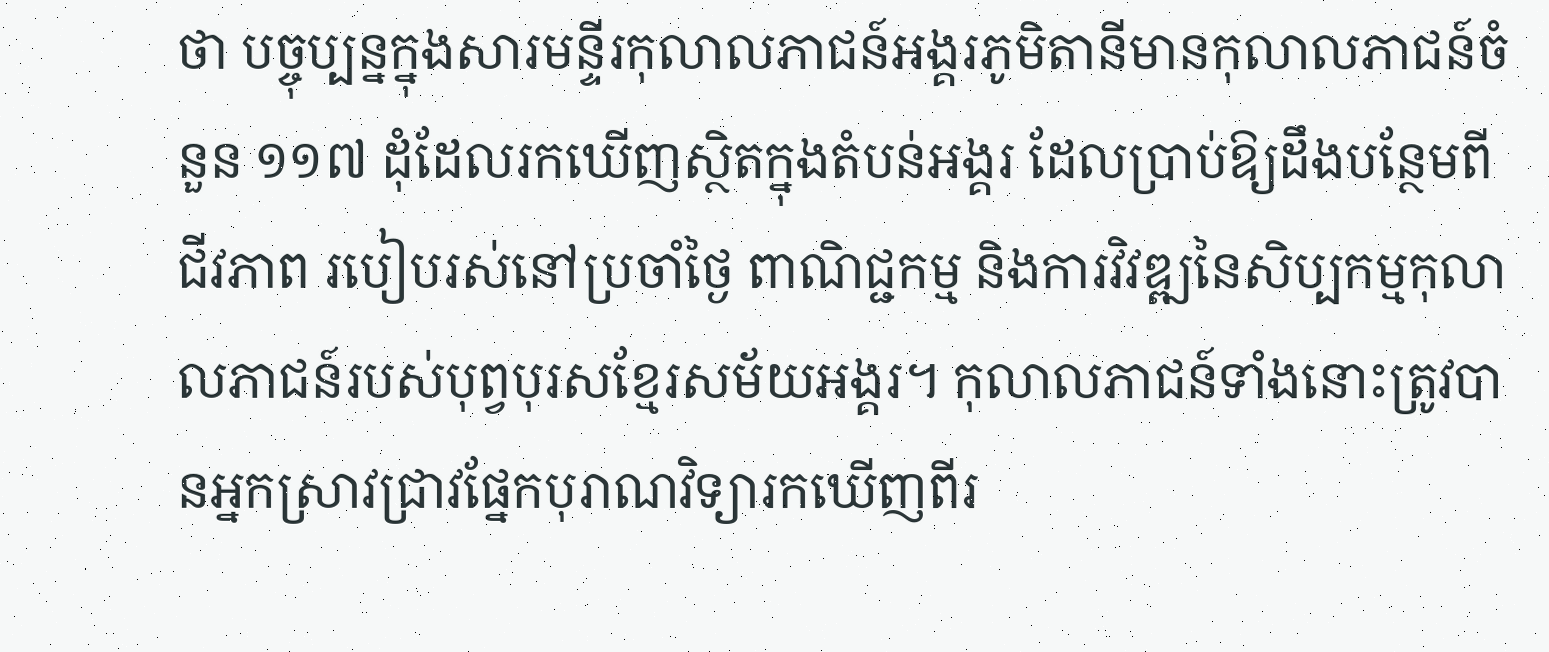ថា បច្ចុប្បន្នក្នុងសារមន្ទីរកុលាលភាជន៍អង្គរភូមិតានីមានកុលាលភាជន៍ចំនួន ១១៧ ដុំដែលរកឃើញស្ថិតក្នុងតំបន់អង្គរ ដែលប្រាប់ឱ្យដឹងបន្ថែមពីជីវភាព របៀបរស់នៅប្រចាំថ្ងៃ ពាណិជ្ជកម្ម និងការវិវឌ្ឍនៃសិប្បកម្មកុលាលភាជន៍របស់បុព្វបុរសខ្មែរសម័យអង្គរ។ កុលាលភាជន៍ទាំងនោះត្រូវបានអ្នកស្រាវជ្រាវផ្នែកបុរាណវិទ្យារកឃើញពីរ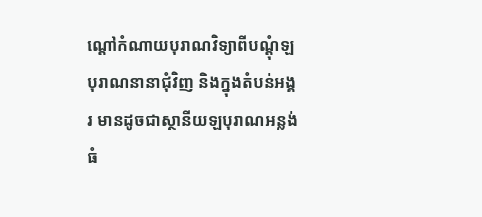ណ្ដៅកំណាយបុរាណវិទ្យាពីបណ្ដុំឡបុរាណនានាជុំវិញ និងក្នុងតំបន់អង្គរ មានដូចជាស្ថានីយឡបុរាណអន្លង់ធំ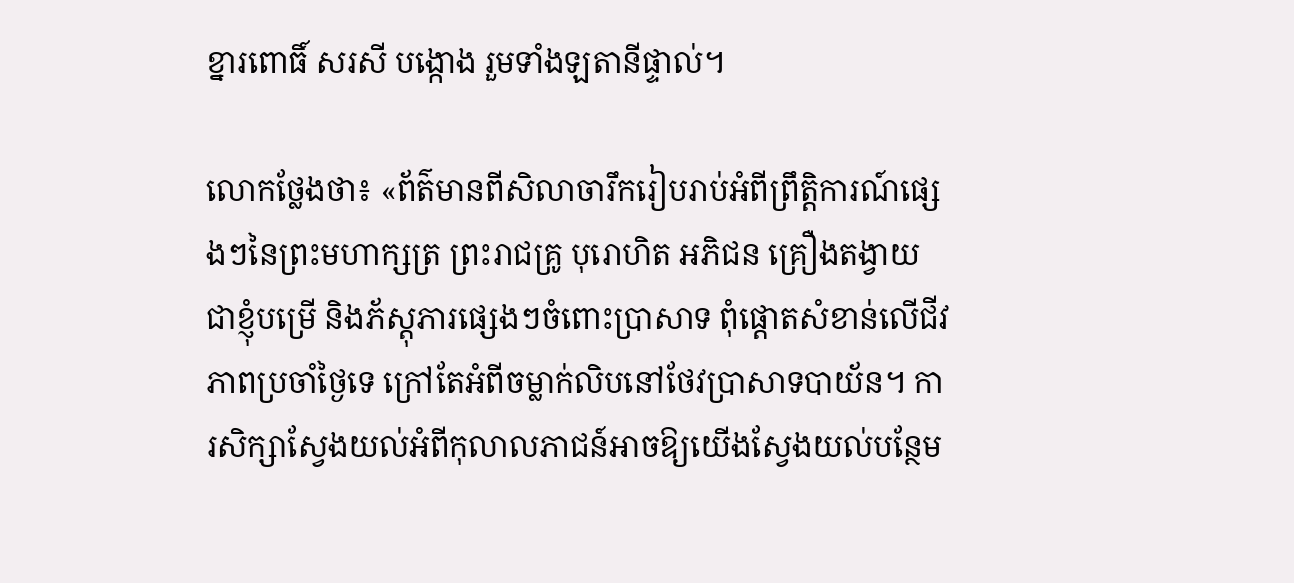ខ្នារពោធិ៍ សរសី បង្កោង រួមទាំងឡតានីផ្ទាល់។

លោកថ្លែងថា៖ «ព័ត៌មានពីសិលាចារឹករៀបរាប់អំពីព្រឹត្ដិការណ៍ផ្សេងៗនៃព្រះមហាក្សត្រ ព្រះរាជគ្រូ បុរោហិត អភិជន គ្រឿងតង្វាយជាខ្ញុំបម្រើ និងភ័ស្ដុភារផ្សេងៗចំពោះប្រាសាទ ពុំផ្ដោតសំខាន់លើជីវភាពប្រចាំថ្ងៃទេ ក្រៅតែអំពីចម្លាក់លិបនៅថែវប្រាសាទបាយ័ន។ ការសិក្សាស្វែងយល់អំពីកុលាលភាជន៍អាចឱ្យយើងស្វែងយល់បន្ថែម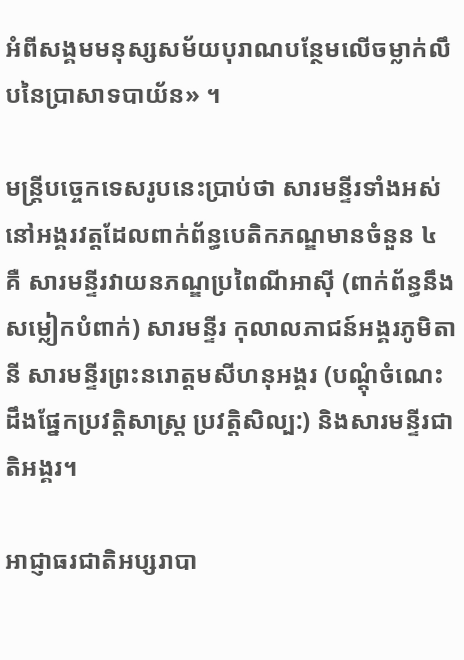អំពីសង្គមមនុស្សសម័យបុរាណបន្ថែមលើចម្លាក់លឹបនៃប្រាសាទបាយ័ន» ។

មន្ត្រីបច្ចេកទេសរូបនេះប្រាប់ថា សារមន្ទីរទាំងអស់នៅអង្គរវត្តដែលពាក់ព័ន្ធបេតិកភណ្ឌមានចំនួន ៤ គឺ សារមន្ទីរវាយនភណ្ឌប្រពៃណីអាស៊ី (ពាក់ព័ន្ធនឹងសម្លៀកបំពាក់) សារមន្ទីរ កុលាលភាជន៍អង្គរភូមិតានី សារមន្ទីរព្រះនរោត្តមសីហនុអង្គរ (បណ្តុំចំណេះដឹងផ្នែកប្រវត្តិសាស្ត្រ ប្រវត្តិសិល្ប:) និងសារមន្ទីរជាតិអង្គរ។

អាជ្ញាធរជាតិអប្សរាបា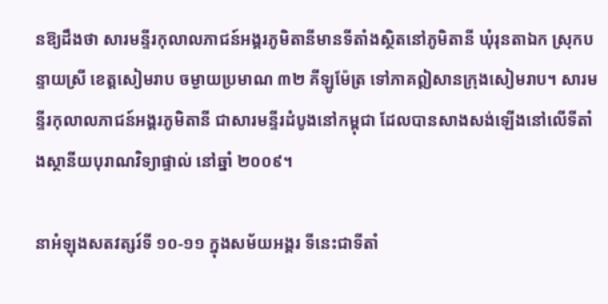នឱ្យដឹងថា សារមន្ទីរកុលាលភាជន៍អង្គរភូមិតានីមានទីតាំងស្ថិតនៅភូមិតានី ឃុំរុនតាឯក ស្រុកបន្ទាយស្រី ខេត្ដសៀមរាប ចម្ងាយប្រមាណ ៣២ គីឡូម៉ែត្រ ទៅភាគឦសានក្រុងសៀមរាប។ សារមន្ទីរកុលាលភាជន៍អង្គរភូមិតានី ជាសារមន្ទីរដំបូងនៅកម្ពុជា ដែលបានសាងសង់ឡើងនៅលើទីតាំងស្ថានីយបុរាណវិទ្យាផ្ទាល់ នៅឆ្នាំ ២០០៩។

នាអំឡុងសតវត្សរ៍ទី ១០-១១ ក្នុងសម័យអង្គរ ទីនេះជាទីតាំ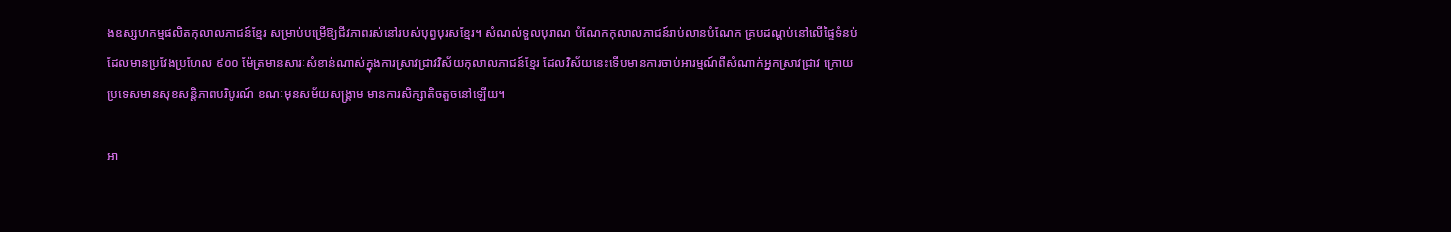ងឧស្សហកម្មផលិតកុលាលភាជន៍ខ្មែរ សម្រាប់បម្រើឱ្យជីវភាពរស់នៅរបស់បុព្វបុរសខ្មែរ។ សំណល់ទួលបុរាណ បំណែកកុលាលភាជន៍រាប់លានបំណែក គ្របដណ្ដប់នៅលើផ្ទៃទំនប់ដែលមានប្រវែងប្រហែល ៩០០ ម៉ែត្រមានសារៈសំខាន់ណាស់ក្នុងការស្រាវជ្រាវវិស័យកុលាលភាជន៍ខ្មែរ ដែលវិស័យនេះទើបមានការចាប់អារម្មណ៍ពីសំណាក់អ្នកស្រាវជ្រាវ ក្រោយប្រទេសមានសុខសន្ដិភាពបរិបូរណ៍ ខណៈមុនសម័យសង្គ្រាម មានការសិក្សាតិចតួចនៅឡើយ។

អា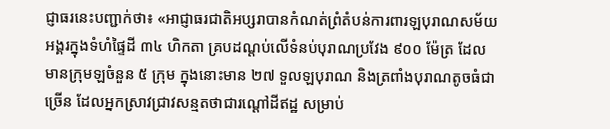ជ្ញាធរនេះបញ្ជាក់ថា៖ «អាជ្ញាធរជាតិអប្សរាបានកំណត់ព្រំតំបន់ការពារឡបុរាណសម័យអង្គរក្នុងទំហំផ្ទៃដី ៣៤ ហិកតា គ្របដណ្ដប់លើទំនប់បុរាណប្រវែង ៩០០ ម៉ែត្រ ដែលមានក្រុមឡចំនួន ៥ ក្រុម ក្នុងនោះមាន ២៧ ទួលឡបុរាណ និងត្រពាំងបុរាណតូចធំជាច្រើន ដែលអ្នកស្រាវជ្រាវសន្មតថាជារណ្ដៅដីឥដ្ឋ សម្រាប់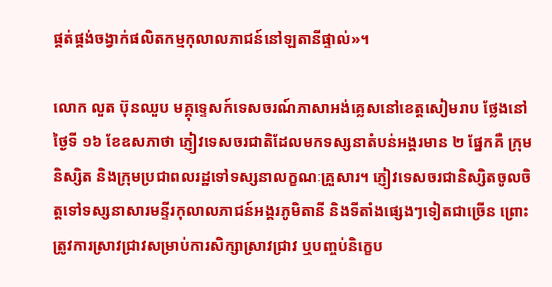ផ្គត់ផ្គង់ចង្វាក់ផលិតកម្មកុលាលភាជន៍នៅឡតានីផ្ទាល់»។

លោក លួត ប៊ុនឈួប មគ្គុទេ្ទសក៍ទេសចរណ៍ភាសាអង់គ្លេសនៅខេត្តសៀមរាប ថ្លែងនៅថ្ងៃទី ១៦ ខែឧសភាថា ភ្ញៀវទេសចរជាតិដែលមកទស្សនាតំបន់អង្គរមាន ២ ផ្នែកគឺ ក្រុមនិស្សិត និងក្រុមប្រជាពលរដ្ឋទៅទស្សនាលក្ខណៈគ្រួសារ។ ភ្ញៀវទេសចរជានិស្សិតចូលចិត្តទៅទស្សនាសារមន្ទីរកុលាលភាជន៍អង្គរភូមិតានី និងទីតាំងផ្សេងៗទៀតជាច្រើន ព្រោះត្រូវការស្រាវជ្រាវសម្រាប់ការសិក្សាស្រាវជ្រាវ ឬបញ្ចប់និក្ខេប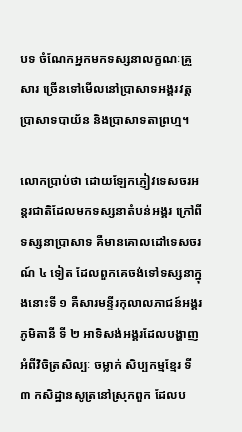បទ ចំណែកអ្នកមកទស្សនាលក្ខណៈគ្រួសារ ច្រើនទៅមើលនៅប្រាសាទអង្គរវត្ត ប្រាសាទបាយ័ន និងប្រាសាទតាព្រហ្ម។

លោកប្រាប់ថា ដោយឡែកភ្ញៀវទេសចរអន្តរជាតិដែលមកទស្សនាតំបន់អង្គរ ក្រៅពីទស្សនាប្រាសាទ គឺមានគោលដៅទេសចរណ៍ ៤ ទៀត ដែលពួកគេចង់ទៅទស្សនាក្នុងនោះទី ១ គឺសារមន្ទីរកុលាលភាជន៍អង្គរភូមិតានី ទី ២ អាទិសង់អង្គរដែលបង្ហាញអំពីវិចិត្រសិល្បៈ ចម្លាក់ សិប្បកម្មខ្មែរ ទី ៣ កសិដ្ឋានសូត្រនៅស្រុកពួក ដែលប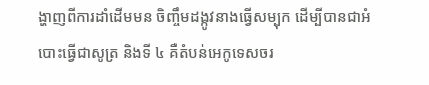ង្ហាញពីការដាំដើមមន ចិញ្ចឹមដង្កូវនាងធ្វើសម្បុក ដើម្បីបានជាអំបោះធ្វើជាសូត្រ និងទី ៤ គឺតំបន់អេកូទេសចរ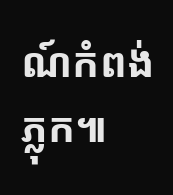ណ៍កំពង់ភ្លុក៕